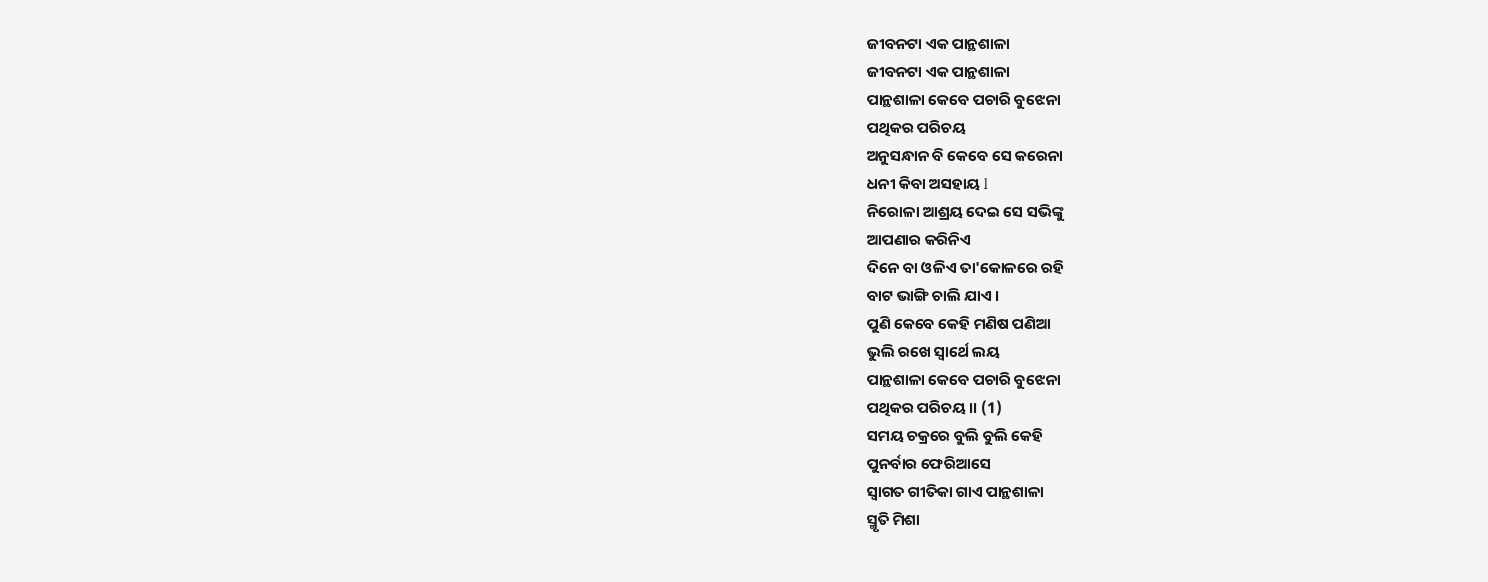ଜୀବନଟା ଏକ ପାନ୍ଥଶାଳା
ଜୀବନଟା ଏକ ପାନ୍ଥଶାଳା
ପାନ୍ଥଶାଳା କେବେ ପଚାରି ବୁଝେନା
ପଥିକର ପରିଚୟ
ଅନୁସନ୍ଧାନ ବି କେବେ ସେ କରେନା
ଧନୀ କିବା ଅସହାୟ l
ନିରୋଳା ଆଶ୍ରୟ ଦେଇ ସେ ସଭିଙ୍କୁ
ଆପଣାର କରିନିଏ
ଦିନେ ବା ଓଳିଏ ତା'କୋଳରେ ରହି
ବାଟ ଭାଙ୍ଗି ଚାଲି ଯାଏ ।
ପୁଣି କେବେ କେହି ମଣିଷ ପଣିଆ
ଭୁଲି ରଖେ ସ୍ଵାର୍ଥେ ଲୟ
ପାନ୍ଥଶାଳା କେବେ ପଚାରି ବୁଝେନା
ପଥିକର ପରିଚୟ ।। (1)
ସମୟ ଚକ୍ରରେ ବୁଲି ବୁଲି କେହି
ପୁନର୍ବାର ଫେରିଆସେ
ସ୍ୱାଗତ ଗୀତିକା ଗାଏ ପାନ୍ଥଶାଳା
ସ୍ମୃତି ମିଶା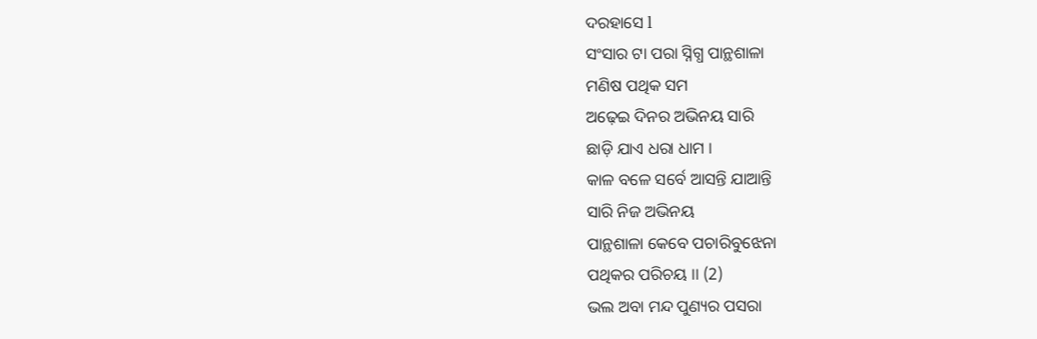ଦରହାସେ l
ସଂସାର ଟା ପରା ସ୍ନିଗ୍ଧ ପାନ୍ଥଶାଳା
ମଣିଷ ପଥିକ ସମ
ଅଢ଼େଇ ଦିନର ଅଭିନୟ ସାରି
ଛାଡ଼ି ଯାଏ ଧରା ଧାମ ।
କାଳ ବଳେ ସର୍ବେ ଆସନ୍ତି ଯାଆନ୍ତି
ସାରି ନିଜ ଅଭିନୟ
ପାନ୍ଥଶାଳା କେବେ ପଚାରିବୁଝେନା
ପଥିକର ପରିଚୟ ।। (2)
ଭଲ ଅବା ମନ୍ଦ ପୁଣ୍ୟର ପସରା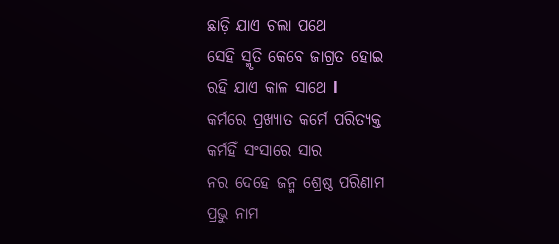ଛାଡ଼ି ଯାଏ ଚଲା ପଥେ
ସେହି ସ୍ମୃତି କେବେ ଜାଗ୍ରତ ହୋଇ
ରହି ଯାଏ କାଳ ସାଥେ l
କର୍ମରେ ପ୍ରଖ୍ୟାତ କର୍ମେ ପରିତ୍ୟକ୍ତ
କର୍ମହିଁ ସଂସାରେ ସାର
ନର ଦେହେ ଜନ୍ମ ଶ୍ରେଷ୍ଠ ପରିଣାମ
ପ୍ରଭୁ ନାମ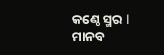କଣ୍ଠେ ସ୍ମର l
ମାନବ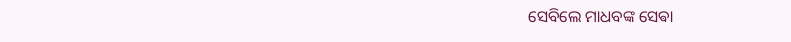ସେବିଲେ ମାଧବଙ୍କ ସେଵା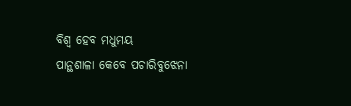ବିଶ୍ୱ ହେବ ମଧୁମୟ
ପାନ୍ଥଶାଳା କେବେ ପଚାରିବୁଝେନା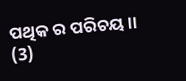ପଥିକ ର ପରିଚୟ ।। (3)